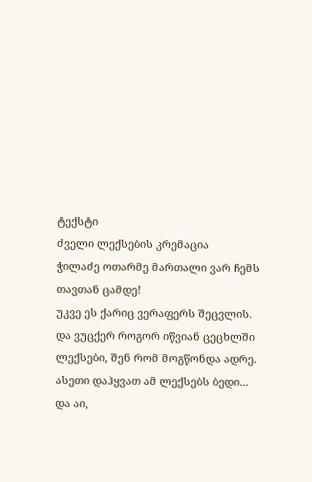ტექსტი
ძველი ლექსების კრემაცია
ჭილაძე ოთარმე მართალი ვარ ჩემს თავთან ცამდე!
უკვე ეს ქარიც ვერაფერს შეცვლის.
და ვუცქერ როგორ იწვიან ცეცხლში
ლექსები, შენ რომ მოგწონდა ადრე.
ასეთი დაჰყვათ ამ ლექსებს ბედი...
და აი,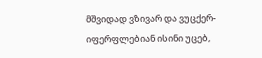მშვიდად ვზივარ და ვუცქერ-
იფერფლებიან ისინი უცებ,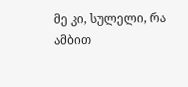მე კი, სულელი, რა ამბით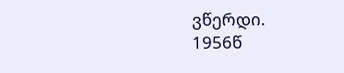ვწერდი.
1956წ